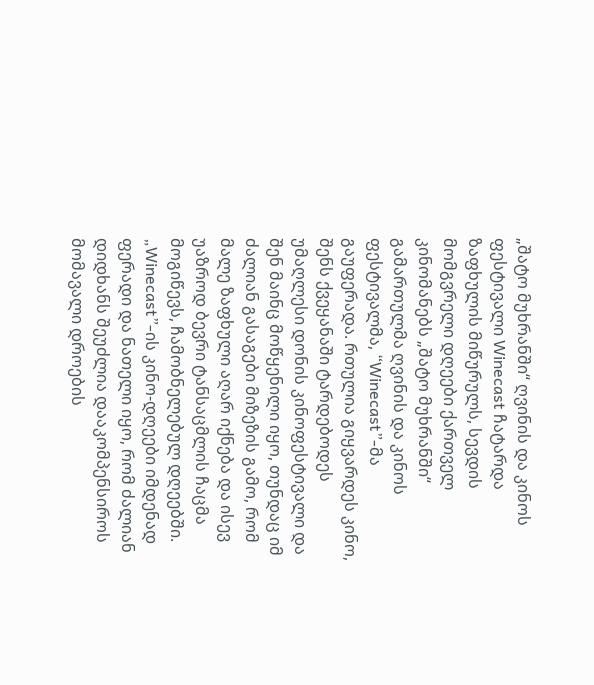„შატო მუხრანში“ ღვინის და კინოს ფესტივალი Winecast ჩატარდა
ზაფხულის მიწურულს, სევდის მომგვრელი დღეები ქართველ კინომანებს „შატო მუხრანში“ გამართულმა ღვინის და კინოს ფესტივალმა, “Winecast”-მა გაუფერადა. რთულია გიყვარდეს კინო, შენს ქვეყანაში ტარდებოდეს უმაღლესი დონის კინოფესტივალი და შენ მაინც მოწყენილი იყო, თუნდაც იმ ძალიან გასაგები მიზეზის გამო, რომ მალე ზაფხული აღარ იქნება და ისევ უაზროდ ბევრი ტანსაცმლის ჩაცმა მოგიწევს, ჩამობნელებულ დღეებში. „Winecast”-ის კინო-დღეები იმდენად ფერადი და ნათელი იყო, რომ ძალიან დიდხანს შეუძლია დააკომპენსიროს მომავალი დროების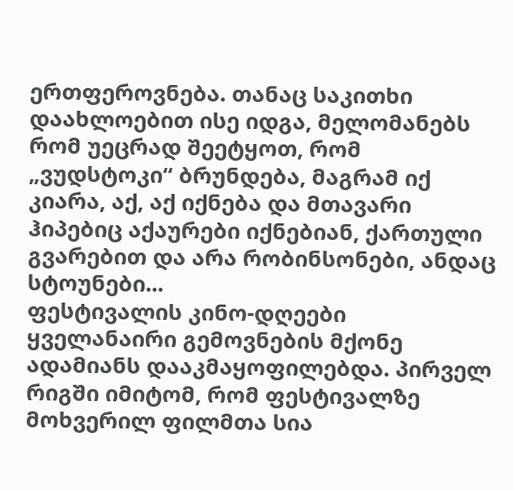ერთფეროვნება. თანაც საკითხი დაახლოებით ისე იდგა, მელომანებს რომ უეცრად შეეტყოთ, რომ „ვუდსტოკი“ ბრუნდება, მაგრამ იქ კიარა, აქ, აქ იქნება და მთავარი ჰიპებიც აქაურები იქნებიან, ქართული გვარებით და არა რობინსონები, ანდაც სტოუნები...
ფესტივალის კინო-დღეები ყველანაირი გემოვნების მქონე ადამიანს დააკმაყოფილებდა. პირველ რიგში იმიტომ, რომ ფესტივალზე მოხვერილ ფილმთა სია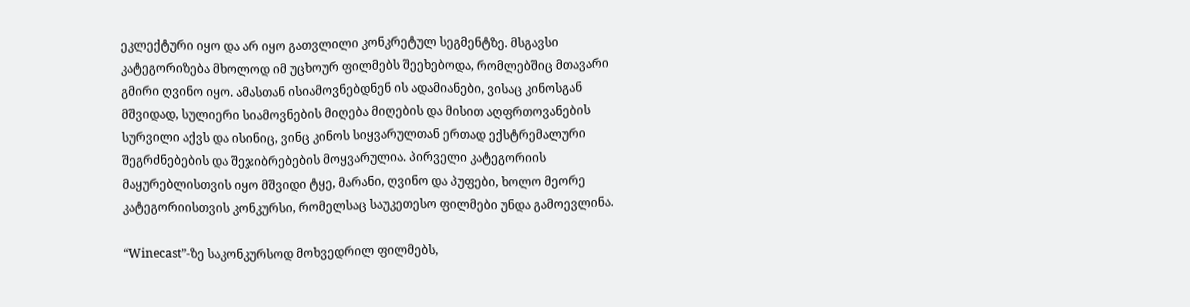ეკლექტური იყო და არ იყო გათვლილი კონკრეტულ სეგმენტზე. მსგავსი კატეგორიზება მხოლოდ იმ უცხოურ ფილმებს შეეხებოდა, რომლებშიც მთავარი გმირი ღვინო იყო. ამასთან ისიამოვნებდნენ ის ადამიანები, ვისაც კინოსგან მშვიდად, სულიერი სიამოვნების მიღება მიღების და მისით აღფრთოვანების სურვილი აქვს და ისინიც, ვინც კინოს სიყვარულთან ერთად ექსტრემალური შეგრძნებების და შეჯიბრებების მოყვარულია. პირველი კატეგორიის მაყურებლისთვის იყო მშვიდი ტყე, მარანი, ღვინო და პუფები, ხოლო მეორე კატეგორიისთვის კონკურსი, რომელსაც საუკეთესო ფილმები უნდა გამოევლინა.

“Winecast”-ზე საკონკურსოდ მოხვედრილ ფილმებს,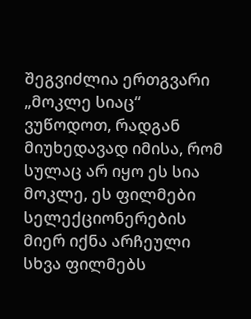შეგვიძლია ერთგვარი „მოკლე სიაც“ ვუწოდოთ, რადგან მიუხედავად იმისა, რომ სულაც არ იყო ეს სია მოკლე, ეს ფილმები სელექციონერების მიერ იქნა არჩეული სხვა ფილმებს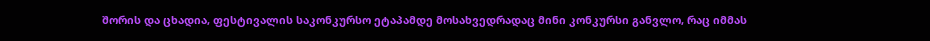შორის და ცხადია, ფესტივალის საკონკურსო ეტაპამდე მოსახვედრადაც მინი კონკურსი განვლო, რაც იმმას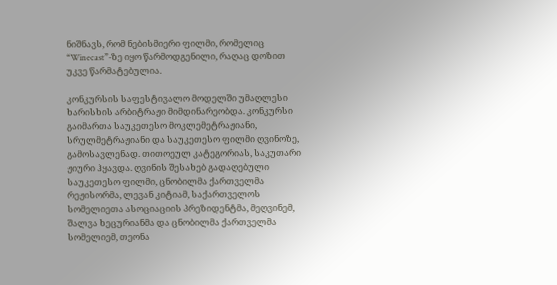ნიშნავს, რომ ნებისმიერი ფილმი, რომელიც “Winecast”-ზე იყო წარმოდგენილი, რაღაც დოზით უკვე წარმატებულია.

კონკურსის საფესტივალო მოდელში უმაღლესი ხარისხის არბიტრაჟი მიმდინარეობდა. კონკურსი გაიმართა საუკეთესო მოკლემეტრაჟიანი, სრულმეტრაჟიანი და საუკეთესო ფილმი ღვინოზე, გამოსავლენად. თითოეულ კატეგორიას, საკუთარი ჟიური ჰყავდა. ღვინის შესახებ გადაღებული საუკეთესო ფილმი, ცნობილმა ქართველმა რეჟისორმა, ლევან კიტიამ, საქართველოს სომელიეთა ასოციაციის პრეზიდენტმა, მეღვინემ, შალვა ხეცურიანმა და ცნობილმა ქართველმა სომელიემ, თეონა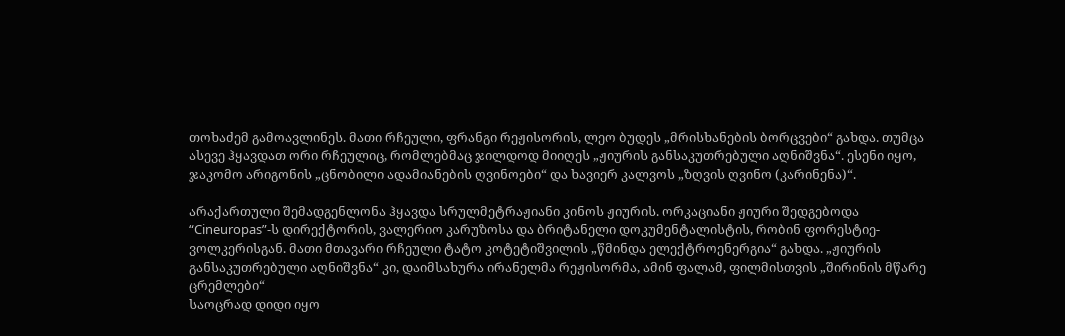თოხაძემ გამოავლინეს. მათი რჩეული, ფრანგი რეჟისორის, ლეო ბუდეს „მრისხანების ბორცვები“ გახდა. თუმცა ასევე ჰყავდათ ორი რჩეულიც, რომლებმაც ჯილდოდ მიიღეს „ჟიურის განსაკუთრებული აღნიშვნა“. ესენი იყო, ჯაკომო არიგონის „ცნობილი ადამიანების ღვინოები“ და ხავიერ კალვოს „ზღვის ღვინო (კარინენა)“.

არაქართული შემადგენლონა ჰყავდა სრულმეტრაჟიანი კინოს ჟიურის. ორკაციანი ჟიური შედგებოდა “Cineuropas”-ს დირექტორის, ვალერიო კარუზოსა და ბრიტანელი დოკუმენტალისტის, რობინ ფორესტიე-ვოლკერისგან. მათი მთავარი რჩეული ტატო კოტეტიშვილის „წმინდა ელექტროენერგია“ გახდა. „ჟიურის განსაკუთრებული აღნიშვნა“ კი, დაიმსახურა ირანელმა რეჟისორმა, ამინ ფალამ, ფილმისთვის „შირინის მწარე ცრემლები“
საოცრად დიდი იყო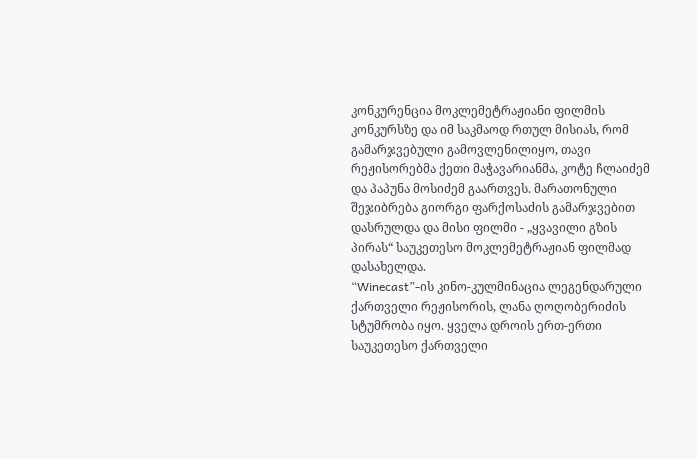კონკურენცია მოკლემეტრაჟიანი ფილმის კონკურსზე და იმ საკმაოდ რთულ მისიას, რომ გამარჯვებული გამოვლენილიყო, თავი რეჟისორებმა ქეთი მაჭავარიანმა, კოტე ჩლაიძემ და პაპუნა მოსიძემ გაართვეს. მარათონული შეჯიბრება გიორგი ფარქოსაძის გამარჯვებით დასრულდა და მისი ფილმი - „ყვავილი გზის პირას“ საუკეთესო მოკლემეტრაჟიან ფილმად დასახელდა.
“Winecast”-ის კინო-კულმინაცია ლეგენდარული ქართველი რეჟისორის, ლანა ღოღობერიძის სტუმრობა იყო. ყველა დროის ერთ-ერთი საუკეთესო ქართველი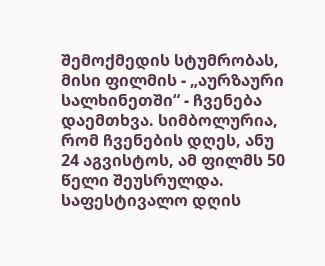შემოქმედის სტუმრობას, მისი ფილმის - „აურზაური სალხინეთში“ - ჩვენება დაემთხვა. სიმბოლურია, რომ ჩვენების დღეს, ანუ 24 აგვისტოს, ამ ფილმს 50 წელი შეუსრულდა. საფესტივალო დღის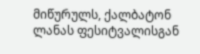მიწურულს, ქალბატონ ლანას ფესიტვალისგან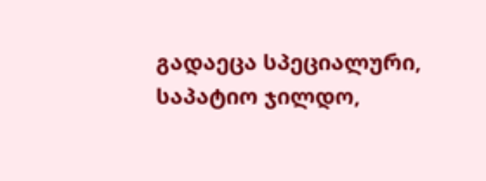გადაეცა სპეციალური, საპატიო ჯილდო,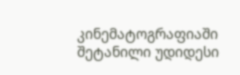კინემატოგრაფიაში შეტანილი უდიდესი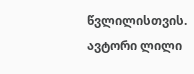წვლილისთვის.
ავტორი ლილი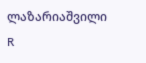ლაზარიაშვილი
R